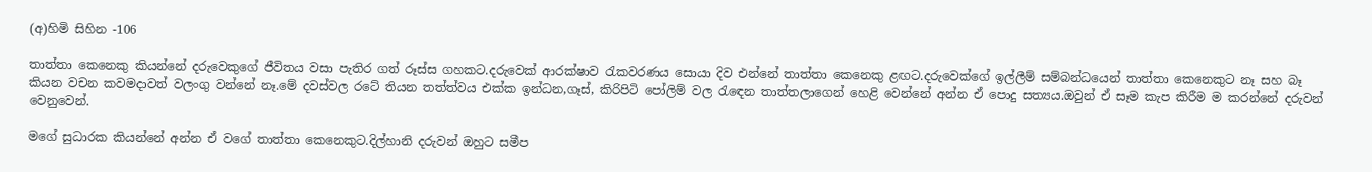(අ)හිමි සිහින -106

තාත්තා කෙනෙකු කියන්නේ දරුවෙකුගේ ජීවිතය වසා පැතිර ගත් රූස්ස ගහකට.දරුවෙක් ආරක්ෂාව රැකවරණය සොයා දිව එන්නේ තාත්තා කෙනෙකු ළඟට.දරුවෙක්ගේ ඉල්ලීම් සම්බන්ධයෙන් තාත්තා කෙනෙකුට නෑ සහ බෑ කියන වචන කවමදාවත් වලංගු වන්නේ නෑ.මේ දවස්වල රටේ තියන තත්ත්වය එක්ක ඉන්ධන,ගෑස්, කිරිපිටි පෝලිම් වල රැඳෙන තාත්තලාගෙන් හෙළි වෙන්නේ අන්න ඒ පොදු සත්‍යය.ඔවුන් ඒ සෑම කැප කිරීම ම කරන්නේ දරුවන් වෙනුවෙන්.

මගේ සුධාරක කියන්නේ අන්න ඒ වගේ තාත්තා කෙනෙකුට.දිල්හානි දරුවන් ඔහුට සමීප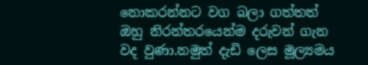නොකරන්නට වග බලා ගත්තත් ඔහු නිරන්තරයෙන්ම දරුවන් ගැන වද වුණා.නමුත් දැඩි ලෙස මූල්‍යමය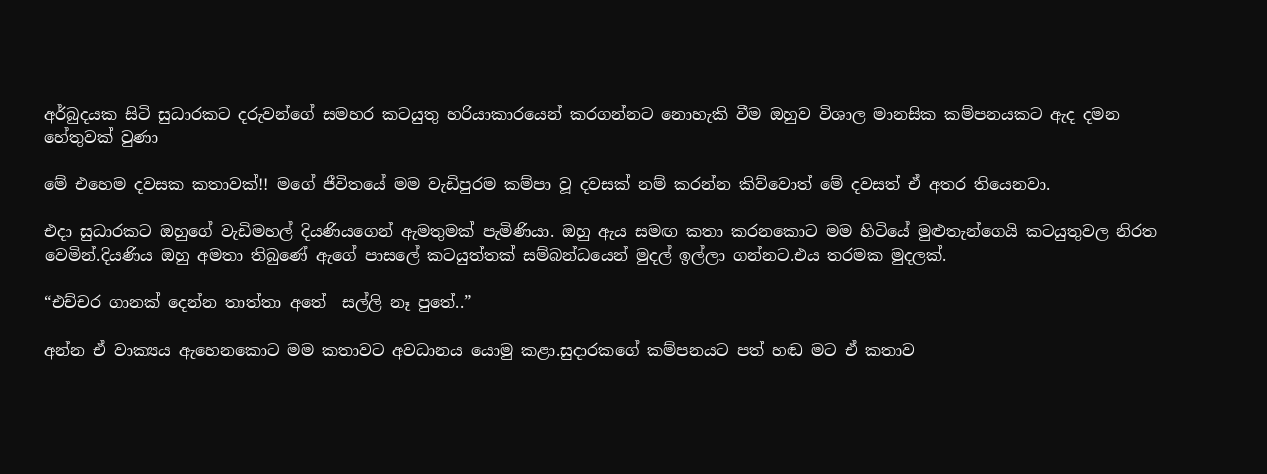අර්බුදයක සිටි සුධාරකට දරුවන්ගේ සමහර කටයුතු හරියාකාරයෙන් කරගන්නට නොහැකි වීම ඔහුව විශාල මානසික කම්පනයකට ඇද දමන හේතුවක් වුණා

මේ එහෙම දවසක කතාවක්!! මගේ ජීවිතයේ මම වැඩිපුරම කම්පා වූ දවසක් නම් කරන්න කිව්වොත් මේ දවසත් ඒ අතර තියෙනවා.

එදා සුධාරකට ඔහුගේ වැඩිමහල් දියණියගෙන් ඇමතුමක් පැමිණියා. ඔහු ඇය සමඟ කතා කරනකොට මම හිටියේ මුළුතැන්ගෙයි කටයුතුවල නිරත වෙමින්.දියණිය ඔහු අමතා තිබුණේ ඇගේ පාසලේ කටයුත්තක් සම්බන්ධයෙන් මුදල් ඉල්ලා ගන්නට.එය තරමක මුදලක්.

“එච්චර ගානක් දෙන්න තාත්තා අතේ  සල්ලි නෑ පුතේ..”

අන්න ඒ වාක්‍යය ඇහෙනකොට මම කතාවට අවධානය යොමු කළා.සුදාරකගේ කම්පනයට පත් හඬ මට ඒ කතාව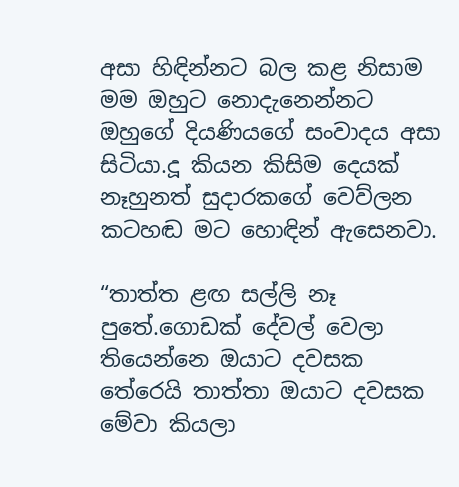අසා හිඳින්නට බල කළ නිසාම මම ඔහුට නොදැනෙන්නට ඔහුගේ දියණියගේ සංවාදය අසා සිටියා.දූ කියන කිසිම දෙයක් නෑහුනත් සුදාරකගේ වෙව්ලන කටහඬ මට හොඳින් ඇසෙනවා.

“තාත්ත ළඟ සල්ලි නෑ පුතේ.ගොඩක් දේවල් වෙලා තියෙන්නෙ ඔයාට දවසක තේරෙයි තාත්තා ඔයාට දවසක මේවා කියලා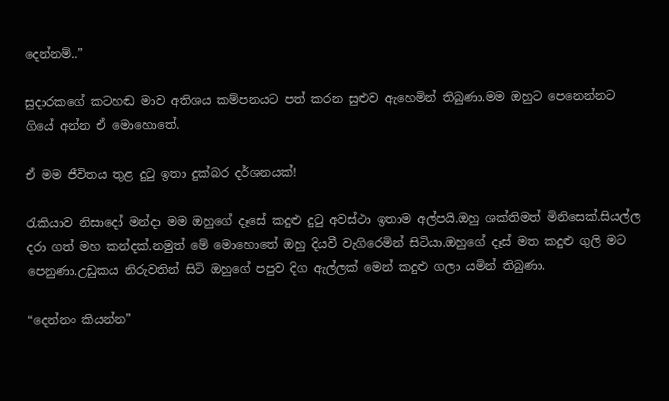දෙන්නම්..”

සුදාරකගේ කටහඬ මාව අතිශය කම්පනයට පත් කරන සුළුව ඇහෙමින් තිබුණා.මම ඔහුට පෙනෙන්නට ගියේ අන්න ඒ මොහොතේ.

ඒ මම ජීවිතය තුළ දුටු ඉතා දුක්බර දර්ශනයක්!

රැකියාව නිසාදෝ මන්දා මම ඔහුගේ දෑසේ කදුළු දුටු අවස්ථා ඉතාම අල්පයි.ඔහු ශක්තිමත් මිනිසෙක්.සියල්ල දරා ගත් මහ කන්දක්.නමුත් මේ මොහොතේ ඔහු දියවී වැගිරෙමින් සිටියා.ඔහුගේ දෑස් මත කදුළු ගුලි මට පෙනුණා.උඩුකය නිරුවතින් සිටි ඔහුගේ පපුව දිග ඇල්ලක් මෙන් කදුළු ගලා යමින් තිබුණා.

“දෙන්නං කියන්න”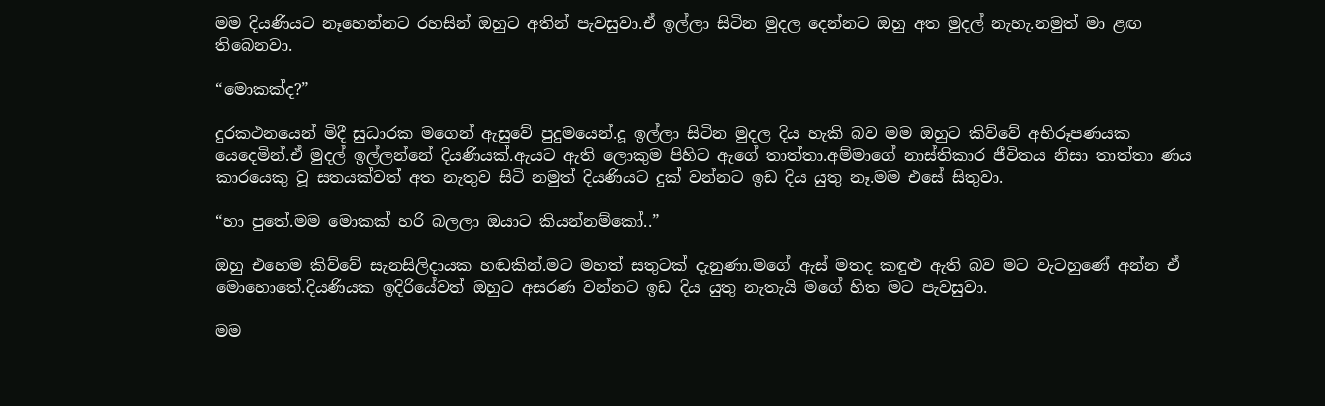මම දියණියට නෑහෙන්නට රහසින් ඔහුට අතින් පැවසුවා.ඒ ඉල්ලා සිටින මුදල දෙන්නට ඔහු අත මුදල් නැහැ.නමුත් මා ළඟ තිබෙනවා.

“මොකක්ද?”

දුරකථනයෙන් මිදී සුධාරක මගෙන් ඇසුවේ පුදුමයෙන්.දූ ඉල්ලා සිටින මුදල දිය හැකි බව මම ඔහුට කිව්වේ අභිරූපණයක යෙදෙමින්.ඒ මුදල් ඉල්ලන්නේ දියණියක්.ඇයට ඇති ලොකුම පිහිට ඇගේ තාත්තා.අම්මාගේ නාස්තිකාර ජීවිතය නිසා තාත්තා ණය කාරයෙකු වූ සතයක්වත් අත නැතුව සිටි නමුත් දියණියට දුක් වන්නට ඉඩ දිය යුතු නෑ.මම එසේ සිතුවා.

“හා පුතේ.මම මොකක් හරි බලලා ඔයාට කියන්නම්කෝ..”

ඔහු එහෙම කිව්වේ සැනසිලිදායක හඬකින්.මට මහත් සතුටක් දැනුණා.මගේ ඇස් මතද කඳුළු ඇති බව මට වැටහුණේ අන්න ඒ මොහොතේ.දියණියක ඉදිරියේවත් ඔහුට අසරණ වන්නට ඉඩ දිය යුතු නැතැයි මගේ හිත මට පැවසුවා.

මම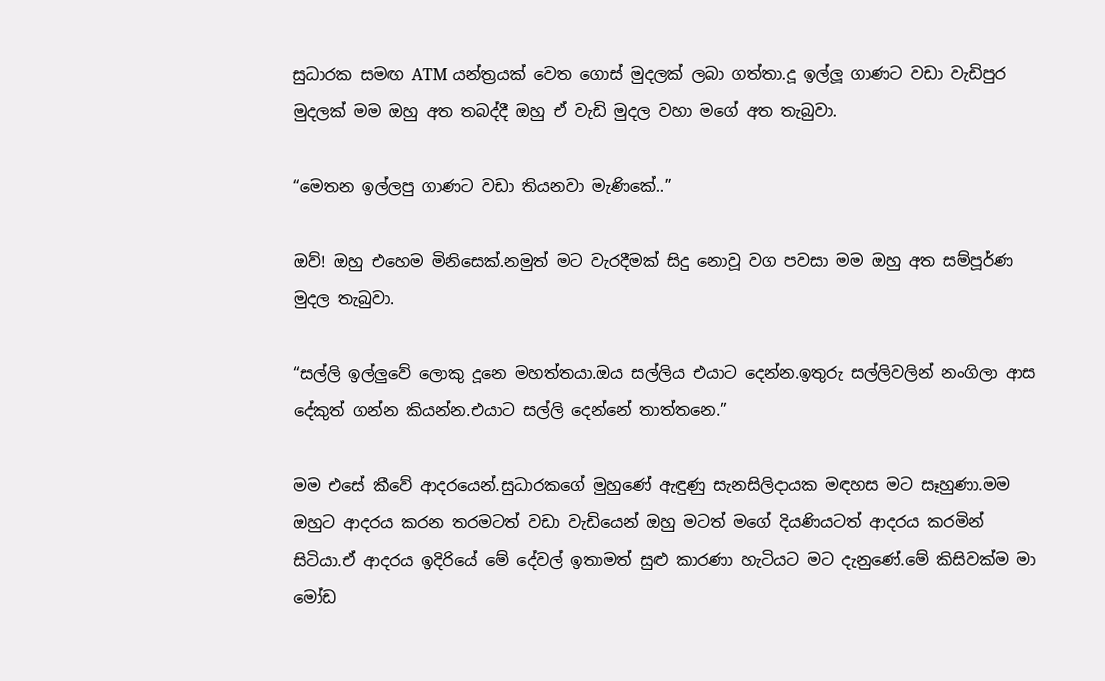සුධාරක සමඟ ATM යන්ත්‍රයක් වෙත ගොස් මුදලක් ලබා ගත්තා.දූ ඉල්ලූ ගාණට වඩා වැඩිපුර මුදලක් මම ඔහු අත තබද්දී ඔහු ඒ වැඩි මුදල වහා මගේ අත තැබුවා.

“මෙතන ඉල්ලපු ගාණට වඩා තියනවා මැණිකේ..”

ඔව්! ඔහු එහෙම මිනිසෙක්.නමුත් මට වැරදීමක් සිදු නොවූ වග පවසා මම ඔහු අත සම්පූර්ණ මුදල තැබුවා.

“සල්ලි ඉල්ලුවේ ලොකු දූනෙ මහත්තයා.ඔය සල්ලිය එයාට දෙන්න.ඉතුරු සල්ලිවලින් නංගිලා ආස දේකුත් ගන්න කියන්න.එයාට සල්ලි දෙන්නේ තාත්තනෙ.”

මම එසේ කීවේ ආදරයෙන්.සුධාරකගේ මුහුණේ ඇඳුණු සැනසිලිදායක මඳහස මට සෑහුණා.මම ඔහුට ආදරය කරන තරමටත් වඩා වැඩියෙන් ඔහු මටත් මගේ දියණියටත් ආදරය කරමින් සිටියා.ඒ ආදරය ඉදිරියේ මේ දේවල් ඉතාමත් සුළු කාරණා හැටියට මට දැනුණේ.මේ කිසිවක්ම මා මෝඩ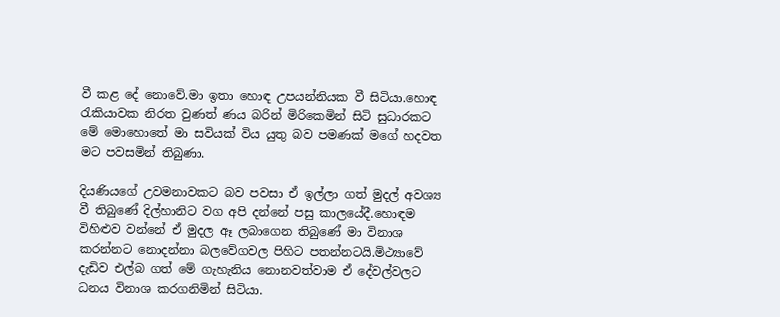වී කළ දේ නොවේ.මා ඉතා හොඳ උපයන්නියක වී සිටියා.හොඳ රැකියාවක නිරත වුණත් ණය බරින් මිරිකෙමින් සිටි සුධාරකට මේ මොහොතේ මා සවියක් විය යුතු බව පමණක් මගේ හදවත මට පවසමින් තිබුණා.

දියණියගේ උවමනාවකට බව පවසා ඒ ඉල්ලා ගත් මුදල් අවශ්‍ය වී තිබුණේ දිල්හානිට වග අපි දන්නේ පසු කාලයේදී.හොඳම විහිළුව වන්නේ ඒ මුදල ඈ ලබාගෙන තිබුණේ මා විනාශ කරන්නට නොදන්නා බලවේගවල පිහිට පතන්නටයි.මිථ්‍යාවේ දැඩිව එල්බ ගත් මේ ගැහැනිය නොනවත්වාම ඒ දේවල්වලට ධනය විනාශ කරගනිමින් සිටියා.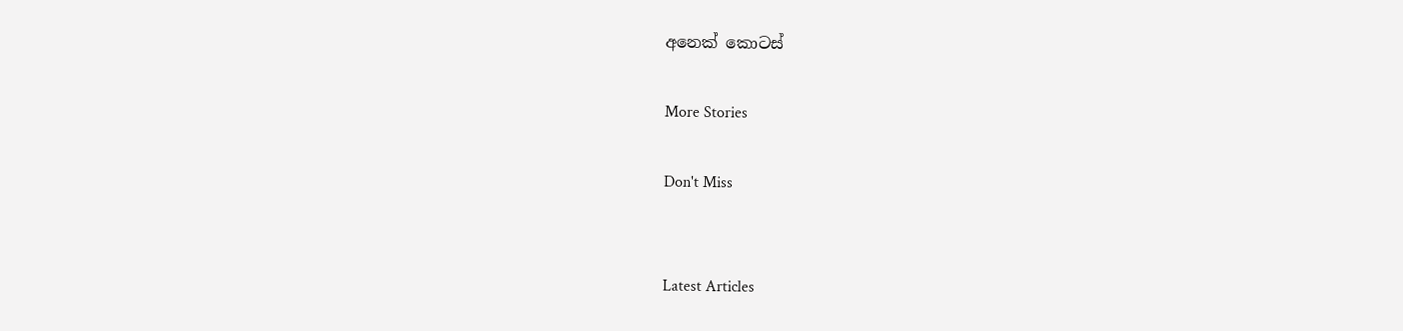අනෙක් කොටස්

More Stories

Don't Miss


Latest Articles